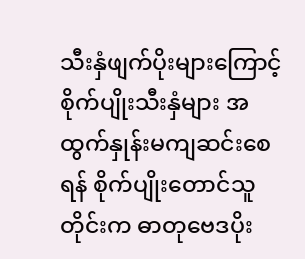သီးနှံဖျက်ပိုးများကြောင့် စိုက်ပျိုးသီးနှံများ အထွက်နှုန်းမကျဆင်းစေရန် စိုက်ပျိုးတောင်သူတိုင်းက ဓာတုဗေဒပိုး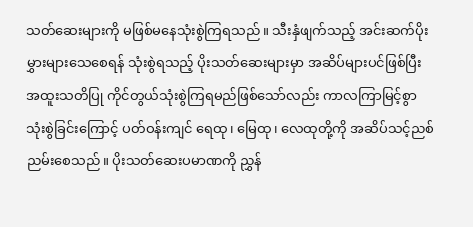သတ်ဆေးများကို မဖြစ်မနေသုံးစွဲကြရသည်။ သီးနှံဖျက်သည့် အင်းဆက်ပိုးမွှားများသေစေရန် သုံးစွဲရသည့် ပိုးသတ်ဆေးများမှာ အဆိပ်များပင်ဖြစ်ပြီး အထူးသတိပြု ကိုင်တွယ်သုံးစွဲကြရမည်ဖြစ်သော်လည်း ကာလကြာမြင့်စွာ သုံးစွဲခြင်းကြောင့် ပတ်ဝန်းကျင် ရေထု၊ မြေထု၊ လေထုတို့ကို အဆိပ်သင့်ညစ်ညမ်းစေသည်။ ပိုးသတ်ဆေးပမာဏကို ညွှန်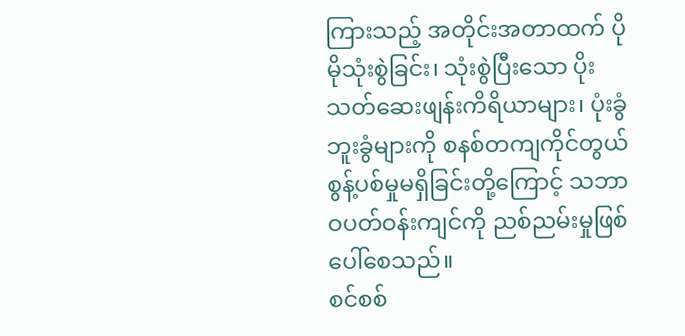ကြားသည့် အတိုင်းအတာထက် ပိုမိုသုံးစွဲခြင်း၊ သုံးစွဲပြီးသော ပိုးသတ်ဆေးဖျန်းကိရိယာများ၊ ပုံးခွံဘူးခွံများကို စနစ်တကျကိုင်တွယ်စွန့်ပစ်မှုမရှိခြင်းတို့ကြောင့် သဘာဝပတ်ဝန်းကျင်ကို ညစ်ညမ်းမှုဖြစ်ပေါ်စေသည်။
စင်စစ်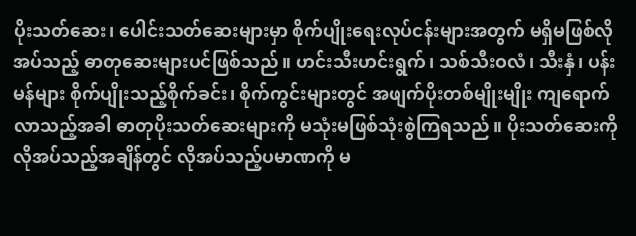ပိုးသတ်ဆေး၊ ပေါင်းသတ်ဆေးများမှာ စိုက်ပျိုးရေးလုပ်ငန်းများအတွက် မရှိမဖြစ်လိုအပ်သည့် ဓာတုဆေးများပင်ဖြစ်သည်။ ဟင်းသီးဟင်းရွက်၊ သစ်သီးဝလံ၊ သီးနှံ၊ ပန်းမန်များ စိုက်ပျိုးသည့်စိုက်ခင်း၊ စိုက်ကွင်းများတွင် အဖျက်ပိုးတစ်မျိုးမျိုး ကျရောက်လာသည့်အခါ ဓာတုပိုးသတ်ဆေးများကို မသုံးမဖြစ်သုံးစွဲကြရသည်။ ပိုးသတ်ဆေးကို လိုအပ်သည့်အချိန်တွင် လိုအပ်သည့်ပမာဏကို မ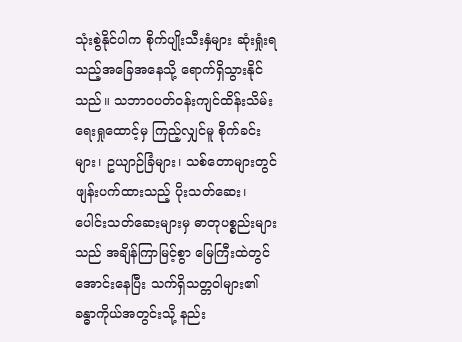သုံးစွဲနိုင်ပါက စိုက်ပျိုးသီးနှံများ ဆုံးရှုံးရသည့်အခြေအနေသို့ ရောက်ရှိသွားနိုင်သည်။ သဘာဝပတ်ဝန်းကျင်ထိန်းသိမ်းရေးရှုထောင့်မှ ကြည့်လျှင်မူ စိုက်ခင်းများ၊ ဥယျာဉ်ခြံများ၊ သစ်တောများတွင် ဖျန်းပက်ထားသည့် ပိုးသတ်ဆေး၊ ပေါင်းသတ်ဆေးများမှ ဓာတုပစ္စည်းများသည် အချိန်ကြာမြင့်စွာ မြေကြီးထဲတွင်အောင်းနေပြီး သက်ရှိသတ္တဝါများ၏ ခန္ဓာကိုယ်အတွင်းသို့ နည်း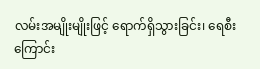လမ်းအမျိုးမျိုးဖြင့် ရောက်ရှိသွားခြင်း၊ ရေစီးကြောင်း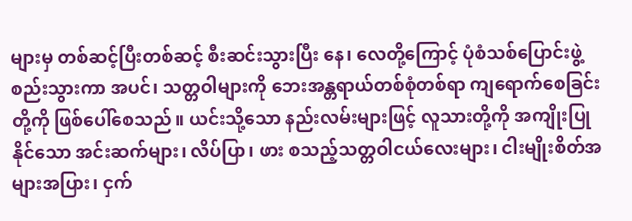များမှ တစ်ဆင့်ပြီးတစ်ဆင့် စီးဆင်းသွားပြီး နေ၊ လေတို့ကြောင့် ပုံစံသစ်ပြောင်းဖွဲ့စည်းသွားကာ အပင်၊ သတ္တဝါများကို ဘေးအန္တရာယ်တစ်စုံတစ်ရာ ကျရောက်စေခြင်းတို့ကို ဖြစ်ပေါ်စေသည်။ ယင်းသို့သော နည်းလမ်းများဖြင့် လူသားတို့ကို အကျိုးပြုနိုင်သော အင်းဆက်များ၊ လိပ်ပြာ၊ ဖား စသည့်သတ္တဝါငယ်လေးများ၊ ငါးမျိုးစိတ်အများအပြား၊ ငှက်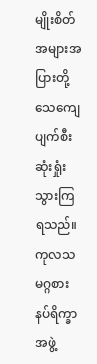မျိုးစိတ်အများအပြားတို့ သေကျေပျက်စီးဆုံးရှုံးသွားကြရသည်။
ကုလသမဂ္ဂစားနပ်ရိက္ခာအဖွဲ့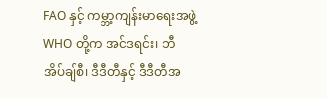FAO နှင့် ကမ္ဘာ့ကျန်းမာရေးအဖွဲ့ WHO တို့က အင်ဒရင်း၊ ဘီအိပ်ချ်စီ၊ ဒီဒီတီနှင့် ဒီဒီတီအ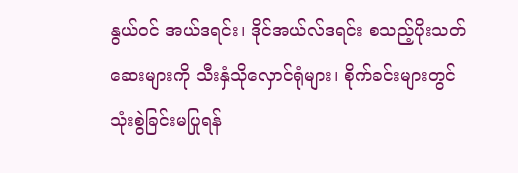နွယ်ဝင် အယ်ဒရင်း၊ ဒိုင်အယ်လ်ဒရင်း စသည့်ပိုးသတ်ဆေးများကို သီးနှံသိုလှောင်ရုံများ၊ စိုက်ခင်းများတွင် သုံးစွဲခြင်းမပြုရန်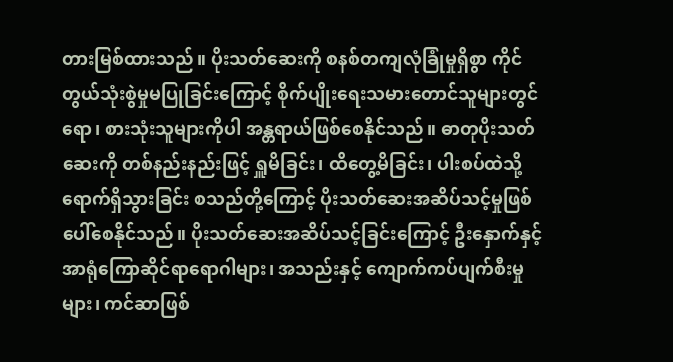တားမြစ်ထားသည်။ ပိုးသတ်ဆေးကို စနစ်တကျလုံခြုံမှုရှိစွာ ကိုင်တွယ်သုံးစွဲမှုမပြုခြင်းကြောင့် စိုက်ပျိုးရေးသမားတောင်သူများတွင်ရော၊ စားသုံးသူများကိုပါ အန္တရာယ်ဖြစ်စေနိုင်သည်။ ဓာတုပိုးသတ်ဆေးကို တစ်နည်းနည်းဖြင့် ရှူမိခြင်း၊ ထိတွေ့မိခြင်း၊ ပါးစပ်ထဲသို့ရောက်ရှိသွားခြင်း စသည်တို့ကြောင့် ပိုးသတ်ဆေးအဆိပ်သင့်မှုဖြစ်ပေါ်စေနိုင်သည်။ ပိုးသတ်ဆေးအဆိပ်သင့်ခြင်းကြောင့် ဦးနှောက်နှင့် အာရုံကြောဆိုင်ရာရောဂါများ၊ အသည်းနှင့် ကျောက်ကပ်ပျက်စီးမှုများ၊ ကင်ဆာဖြစ်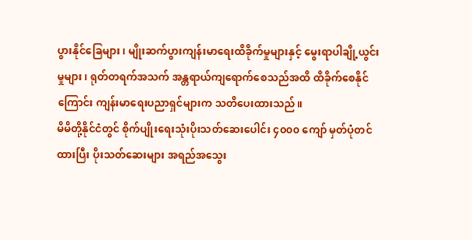ပွားနိုင်ခြေများ၊ မျိုးဆက်ပွားကျန်းမာရေးထိခိုက်မှုများနှင့် မွေးရာပါချို့ယွင်းမှုများ၊ ရုတ်တရက်အသက် အန္တရာယ်ကျရောက်စေသည်အထိ ထိခိုက်စေနိုင်ကြောင်း ကျန်းမာရေးပညာရှင်များက သတိပေးထားသည်။
မိမိတို့နိုင်ငံတွင် စိုက်ပျိုးရေးသုံးပိုးသတ်ဆေးပေါင်း ၄၀၀၀ ကျော် မှတ်ပုံတင်ထားပြီး ပိုးသတ်ဆေးများ အရည်အသွေး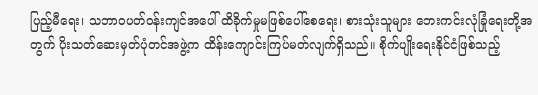ပြည့်မီရေး၊ သဘာဝပတ်ဝန်းကျင်အပေါ် ထိခိုက်မှုမဖြစ်ပေါ်စေရေး၊ စားသုံးသူများ ဘေးကင်းလုံခြုံရေးတို့အတွက် ပိုးသတ်ဆေးမှတ်ပုံတင်အဖွဲ့က ထိန်းကျောင်းကြပ်မတ်လျက်ရှိသည်။ စိုက်ပျိုးရေးနိုင်ငံဖြစ်သည့်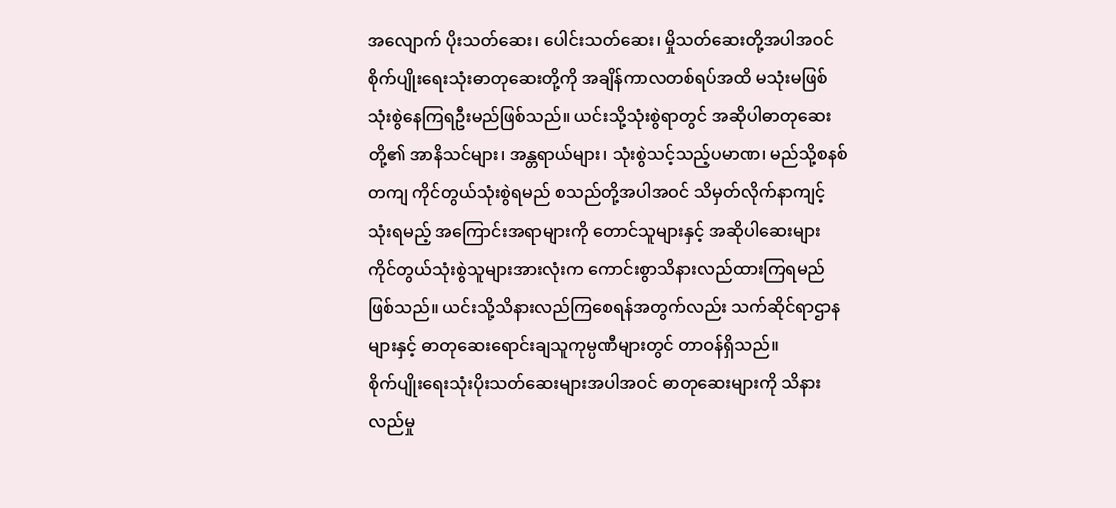အလျောက် ပိုးသတ်ဆေး၊ ပေါင်းသတ်ဆေး၊ မှိုသတ်ဆေးတို့အပါအဝင် စိုက်ပျိုးရေးသုံးဓာတုဆေးတို့ကို အချိန်ကာလတစ်ရပ်အထိ မသုံးမဖြစ်သုံးစွဲနေကြရဦးမည်ဖြစ်သည်။ ယင်းသို့သုံးစွဲရာတွင် အဆိုပါဓာတုဆေးတို့၏ အာနိသင်များ၊ အန္တရာယ်များ၊ သုံးစွဲသင့်သည့်ပမာဏ၊ မည်သို့စနစ်တကျ ကိုင်တွယ်သုံးစွဲရမည် စသည်တို့အပါအဝင် သိမှတ်လိုက်နာကျင့်သုံးရမည့် အကြောင်းအရာများကို တောင်သူများနှင့် အဆိုပါဆေးများ ကိုင်တွယ်သုံးစွဲသူများအားလုံးက ကောင်းစွာသိနားလည်ထားကြရမည်ဖြစ်သည်။ ယင်းသို့သိနားလည်ကြစေရန်အတွက်လည်း သက်ဆိုင်ရာဌာနများနှင့် ဓာတုဆေးရောင်းချသူကုမ္ပဏီများတွင် တာဝန်ရှိသည်။
စိုက်ပျိုးရေးသုံးပိုးသတ်ဆေးများအပါအဝင် ဓာတုဆေးများကို သိနားလည်မှု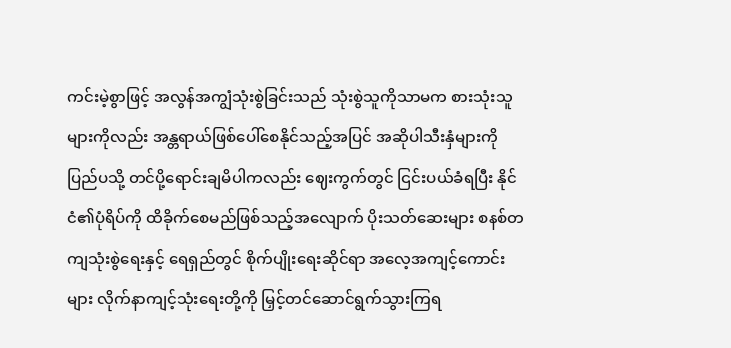ကင်းမဲ့စွာဖြင့် အလွန်အကျွံသုံးစွဲခြင်းသည် သုံးစွဲသူကိုသာမက စားသုံးသူများကိုလည်း အန္တရာယ်ဖြစ်ပေါ်စေနိုင်သည့်အပြင် အဆိုပါသီးနှံများကို ပြည်ပသို့ တင်ပို့ရောင်းချမိပါကလည်း ဈေးကွက်တွင် ငြင်းပယ်ခံရပြီး နိုင်ငံ၏ပုံရိပ်ကို ထိခိုက်စေမည်ဖြစ်သည့်အလျောက် ပိုးသတ်ဆေးများ စနစ်တကျသုံးစွဲရေးနှင့် ရေရှည်တွင် စိုက်ပျိုးရေးဆိုင်ရာ အလေ့အကျင့်ကောင်းများ လိုက်နာကျင့်သုံးရေးတို့ကို မြှင့်တင်ဆောင်ရွက်သွားကြရ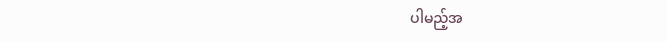ပါမည့်အ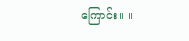ကြောင်း။ ။